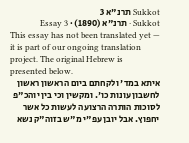Sukkot תרנ"א 3
Sukkot · תרנ"א (1890) · Essay 3
This essay has not been translated yet — it is part of our ongoing translation project. The original Hebrew is presented below.
איתא במד' ולקחתם ביום הראשון ראשון לחשבון עונות כו'. ומקשין וכי בין יוהכ"פ לסוכות הותרה הרצועה לעשות כל אשר יחפוץ. אבל יובן עפ"י מ"ש בזוה"ק נשא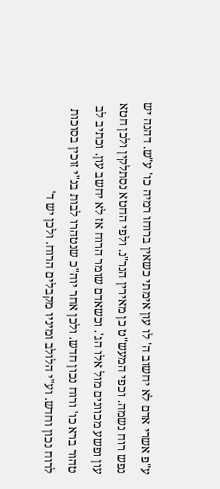ע"פ אשרי אדם לא יחשוב ה' לו עון אימתי כשאין ברוחו רמיה כו' ע"ש. דהנה יש נפש רוח נשמה. וכפי המעש"ט כן מאירין הנר"נ. ולפי החטא נסתלקין ולכן חטא עון ופשע מכוונים מול אלו הג'. וכשאדם שומר הרוח אז לא יחשב עון. וכתיב לב טהור ברא כו' ורוח נכון חדש. ולכן אחר יוה"כ שנטהרו לבות בנ"י זוכין בסוכות לרוח נכון וחדש. וע"י הלולב ומיניו מקבלים הרוח. ולכן יש ד'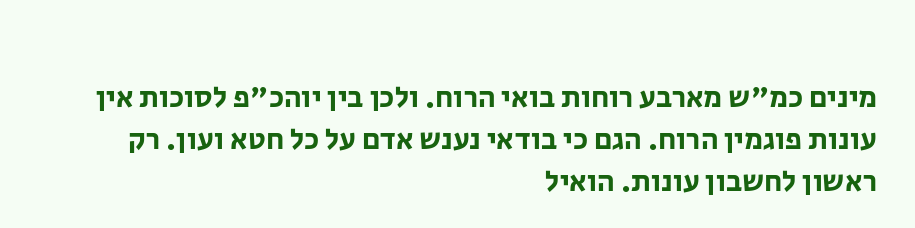מינים כמ"ש מארבע רוחות בואי הרוח. ולכן בין יוהכ"פ לסוכות אין עונות פוגמין הרוח. הגם כי בודאי נענש אדם על כל חטא ועון. רק ראשון לחשבון עונות. הואיל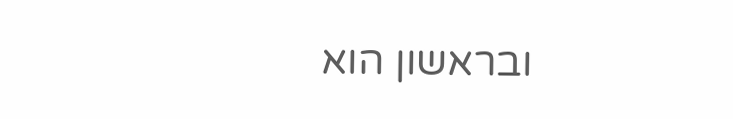ובראשון הוא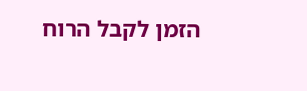הזמן לקבל הרוח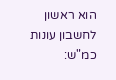הוא ראשון לחשבון עונות כמ"ש: